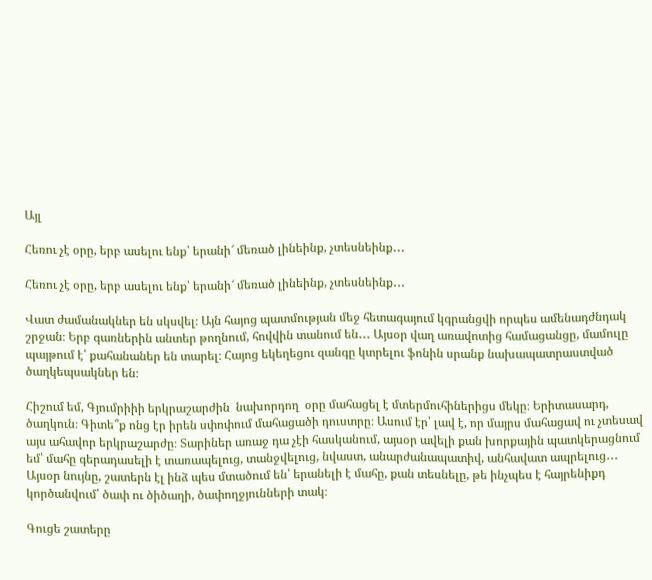Այլ

Հեռու չէ օրը, երբ ասելու ենք՝ երանի՜ մեռած լինեինք, չտեսնեինք․․․

Հեռու չէ օրը, երբ ասելու ենք՝ երանի՜ մեռած լինեինք, չտեսնեինք․․․

Վատ ժամանակներ են սկսվել։ Այն հայոց պատմության մեջ հետագայում կգրանցվի որպես ամենադժնդակ շրջան։ Երբ գառներին անտեր թողնում, հովվին տանում են․․․ Այսօր վաղ առավոտից համացանցը, մամուլը պայթում է՝ քահանաներ են տարել։ Հայոց եկեղեցու զանգը կտրելու ֆոնին սրանք նախապատրաստված ծաղկեպսակներ են։

Հիշում եմ, Գյումրիիի երկրաշարժին  նախորդող  օրը մահացել է մտերմուհիներիցս մեկը։ Երիտասարդ, ծաղկուն։ Գիտե՞ք ոնց էր իրեն սփոփում մահացածի դուստրը։ Ասում էր՝ լավ է, որ մայրս մահացավ ու չտեսավ այս ահավոր երկրաշարժը։ Տարիներ առաջ դա չէի հասկանում, այսօր ավելի քան խորքային պատկերացնում եմ՝ մահը գերադասելի է տառապելուց, տանջվելուց, նվաստ, անարժանապատիվ, անհավատ ապրելուց․․․ Այսօր նույնը, շատերն էլ ինձ պես մտածում են՝ երանելի է մահը, քան տեսնելը, թե ինչպես է հայրենիքդ կործանվում՝ ծափ ու ծիծաղի, ծափողջյունների տակ։

Գուցե շատերը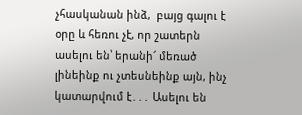չհասկանան ինձ,  բայց գալու է օրը և հեռու չէ, որ շատերն ասելու են՝ երանի՜ մեռած լինեինք ու չտեսնեինք այն, ինչ կատարվում է․․․ Ասելու են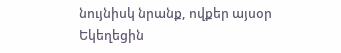նույնիսկ նրանք, ովքեր այսօր Եկեղեցին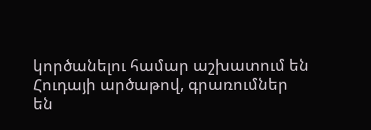կործանելու համար աշխատում են Հուդայի արծաթով, գրառումներ են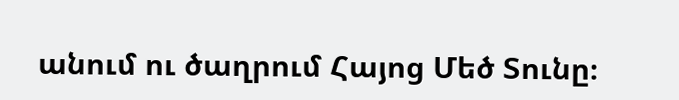անում ու ծաղրում Հայոց Մեծ Տունը։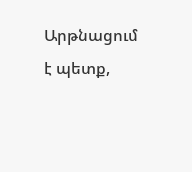Արթնացում է պետք,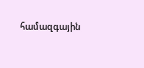համազգային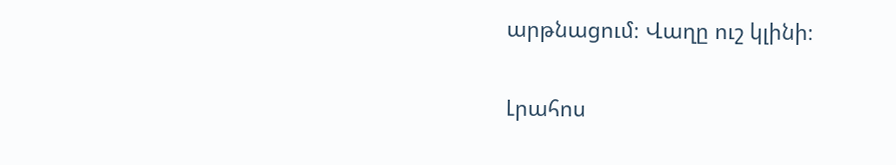արթնացում։ Վաղը ուշ կլինի։

Լրահոս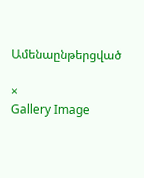Ամենաընթերցված

×
Gallery Image